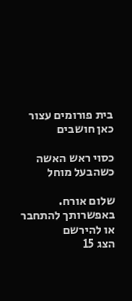בית פורומים עצור כאן חושבים

כסוי ראש האשה כשהבעל מוחל

שלום אורח. באפשרותך להתחבר או להירשם
הצג 15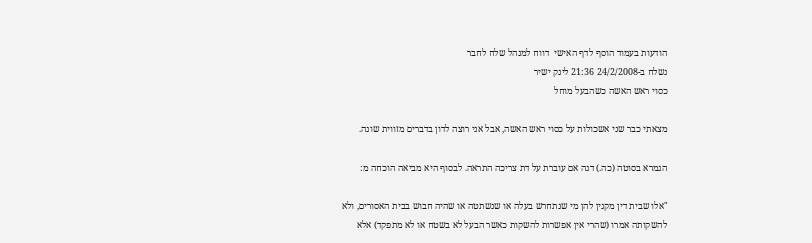הודעות בעמוד הוסף לדף האישי  דווח למנהל שלח לחבר
נשלח ב-24/2/2008 21:36 לינק ישיר
כסוי ראש האשה כשהבעל מוחל

מצאתי כבר שני אשכולות על כסוי ראש האשה, אבל אני רוצה לדון בדברים מזווית שונה.

הגמרא בסוטה (כה.) דנה אם עוברת על דת צריכה התראה. לבסוף היא מביאה הוכחה מ:

"אלו שבית דין מקנין להן מי שנתחרש בעלה או שנשתטה או שהיה חבוש בבית האסורים, ולא להשקותה אמרו (שהרי אין אפשרות להשקות כאשר הבעל לא בשטח או לא מתפקד) אלא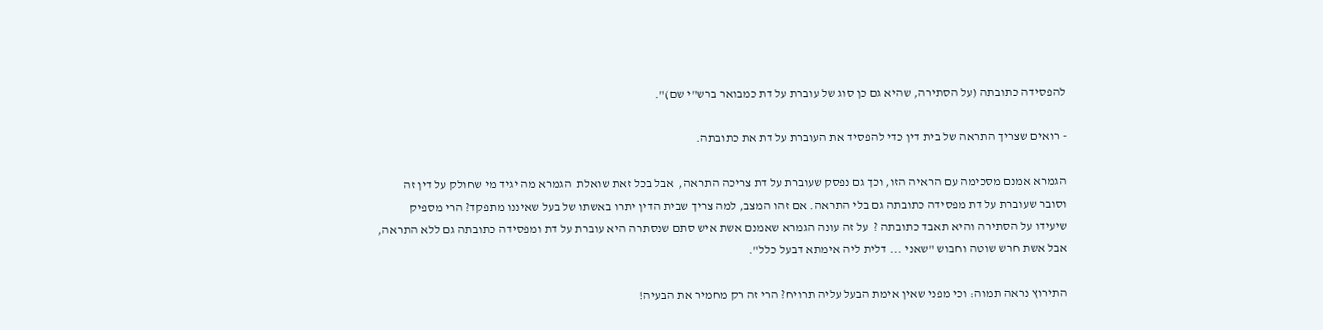להפסידה כתובתה (על הסתירה, שהיא גם כן סוג של עוברת על דת כמבואר ברש"י שם)".

- רואים שצריך התראה של בית דין כדי להפסיד את העוברת על דת את כתובתה.

הגמרא אמנם מסכימה עם הראיה הזו, וכך גם נפסק שעוברת על דת צריכה התראה,  אבל בכל זאת שואלת  הגמרא מה יגיד מי שחולק על דין זה וסובר שעוברת על דת מפסידה כתובתה גם בלי התראה. אם זהו המצב, למה צריך שבית הדין יתרו באשתו של בעל שאיננו מתפקד? הרי מספיק שיעידו על הסתירה והיא תאבד כתובתה ?  על זה עונה הגמרא שאמנם אשת איש סתם שנסתרה היא עוברת על דת ומפסידה כתובתה גם ללא התראה, אבל אשת חרש שוטה וחבוש "שאני ... דלית ליה אימתא דבעל כלל".

התירוץ נראה תמוה: וכי מפני שאין אימת הבעל עליה תרויח? הרי זה רק מחמיר את הבעיה!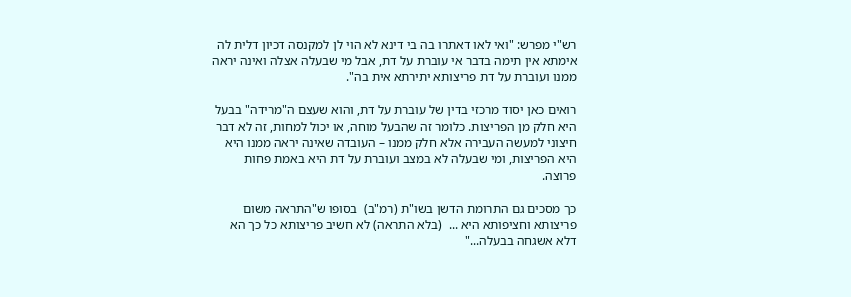רש"י מפרש: "ואי לאו דאתרו בה בי דינא לא הוי לן למקנסה דכיון דלית לה אימתא אין תימה בדבר אי עוברת על דת, אבל מי שבעלה אצלה ואינה יראה ממנו ועוברת על דת פריצותא יתירתא אית בה".

רואים כאן יסוד מרכזי בדין של עוברת על דת, והוא שעצם ה"מרידה" בבעל היא חלק מן הפריצות. כלומר זה שהבעל מוחה, או יכול למחות, זה לא דבר חיצוני למעשה העבירה אלא חלק ממנו – העובדה שאינה יראה ממנו היא היא הפריצות, ומי שבעלה לא במצב ועוברת על דת היא באמת פחות פרוצה.

כך מסכים גם התרומת הדשן בשו"ת (רמ"ב)  בסופו ש"התראה משום פריצותא וחציפותא היא ...  (בלא התראה) לא חשיב פריצותא כל כך הא דלא אשגחה בבעלה..."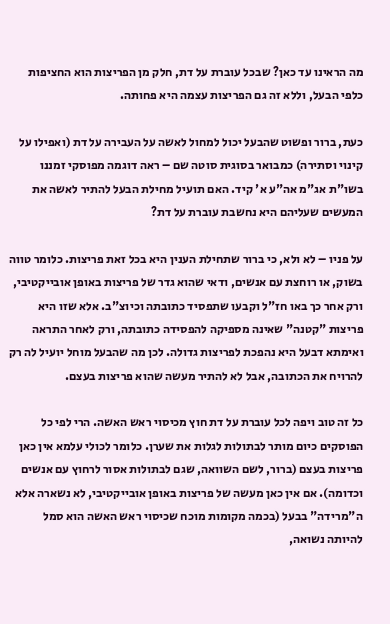מה הראינו עד כאן? שבכל עוברת על דת, חלק מן הפריצות הוא החציפות כלפי הבעל, וללא זה גם הפריצות עצמה היא פחותה.

כעת, ברור ופשוט שהבעל יכול למחול לאשה על העבירה על דת (ואפילו על קינוי וסתירה) כמבואר בסוגית סוטה שם – ראה דוגמה מפוסקי זמננו בשו"ת אג"מ אה"ע א' קיד. האם תועיל מחילת הבעל להתיר לאשה את המעשים שעליהם היא נחשבת עוברת על דת?

על פניו – לא ולא, כי ברור שתחילת הענין היא בכל זאת פריצות. כלומר טווה בשוק, או רוחצת עם אנשים, ודאי שהוא גדר של פריצות באופן אובייקטיבי, ורק אחר כך באו חז"ל וקבעו שתפסיד כתובתה וכיוצ"ב. אלא שזו היא פריצות "קטנה" שאינה מספיקה להפסידה כתובתה, ורק לאחר התראה ואימתא דבעל היא נהפכת לפריצות גדולה. לכן מה שהבעל מוחל יועיל לה רק להרויח את הכתובה, אבל לא להתיר מעשה שהוא פריצות בעצם.

כל זה טוב ויפה לכל עוברת על דת חוץ מכיסוי ראש האשה. הרי לפי כל הפוסקים כיום מותר לבתולות לגלות את שערן. כלומר לכולי עלמא אין כאן פריצות בעצם (ברור, לשם השוואה, שגם לבתולות אסור לרחוץ עם אנשים וכדומה). אם אין כאן מעשה של פריצות באופן אובייקטיבי, לא נשארה אלא ה"מרידה" בבעל (בכמה מקומות מוכח שכיסוי ראש האשה הוא סמל להיותה נשואה,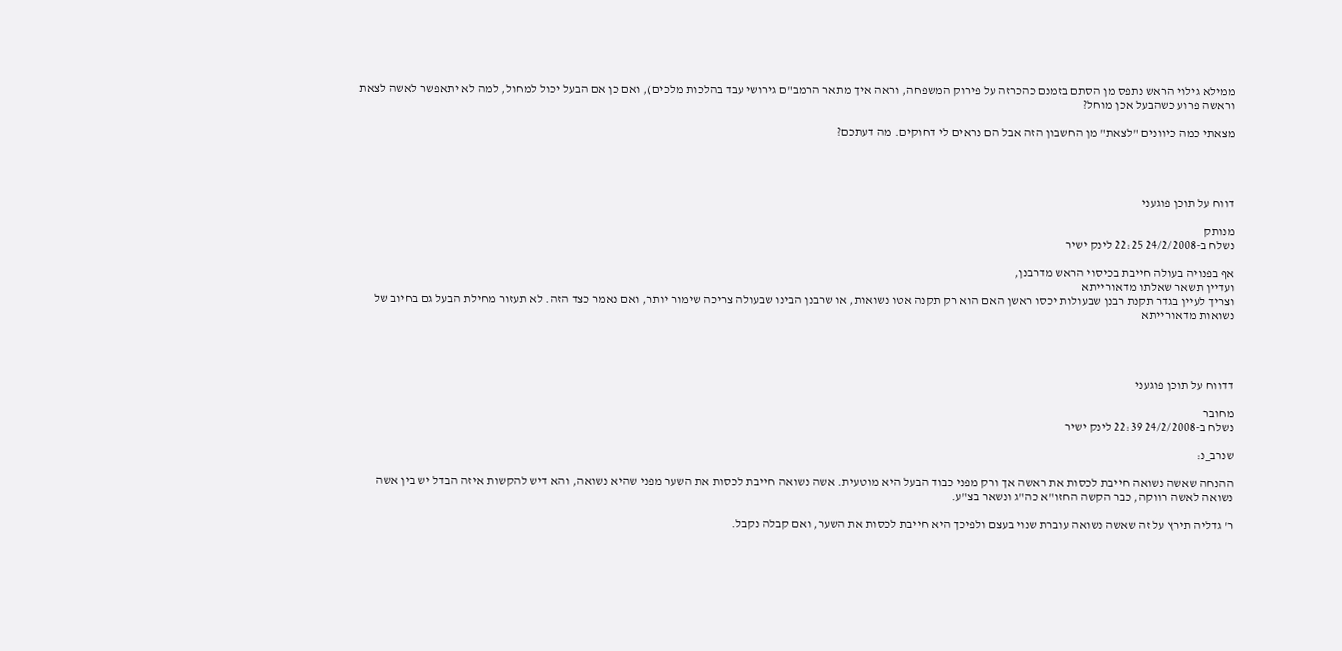ממילא גילוי הראש נתפס מן הסתם בזמנם כהכרזה על פירוק המשפחה, וראה איך מתאר הרמב"ם גירושי עבד בהלכות מלכים), ואם כן אם הבעל יכול למחול, למה לא יתאפשר לאשה לצאת וראשה פרוע כשהבעל אכן מוחל?

מצאתי כמה כיוונים "לצאת" מן החשבון הזה אבל הם נראים לי דחוקים. מה דעתכם?




דווח על תוכן פוגעני

מנותק
נשלח ב-24/2/2008 22:25 לינק ישיר

אף בפנויה בעולה חייבת בכיסוי הראש מדרבנן,
ועדיין תשאר שאלתו מדאורייתא
וצריך לעיין בגדר תקנת רבנן שבעולות יכסו ראשן האם הוא רק תקנה אטו נשואות, או שרבנן הבינו שבעולה צריכה שימור יותר, ואם נאמר כצד הזה. לא תעזור מחילת הבעל גם בחיוב של נשואות מדאורייתא




דדווח על תוכן פוגעני

מחובר
נשלח ב-24/2/2008 22:39 לינק ישיר

שנרב_נ:

ההנחה שאשה נשואה חייבת לכסות את ראשה אך ורק מפני כבוד הבעל היא מוטעית. אשה נשואה חייבת לכסות את השער מפני שהיא נשואה, והא דיש להקשות איזה הבדל יש בין אשה נשואה לאשה רווקה, כבר הקשה החזו"א כה"ג ונשאר בצ"ע.

ר' גדליה תירץ על זה שאשה נשואה עוברת שנוי בעצם ולפיכך היא חייבת לכסות את השער, ואם קבלה נקבל.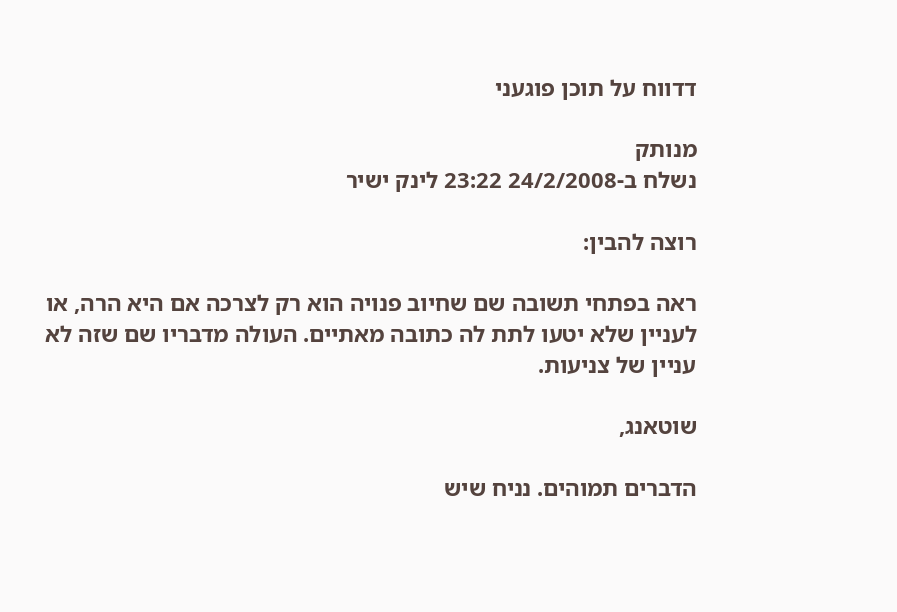דדווח על תוכן פוגעני

מנותק
נשלח ב-24/2/2008 23:22 לינק ישיר

רוצה להבין:

ראה בפתחי תשובה שם שחיוב פנויה הוא רק לצרכה אם היא הרה, או לעניין שלא יטעו לתת לה כתובה מאתיים. העולה מדבריו שם שזה לא עניין של צניעות.

שוטאנג,

הדברים תמוהים. נניח שיש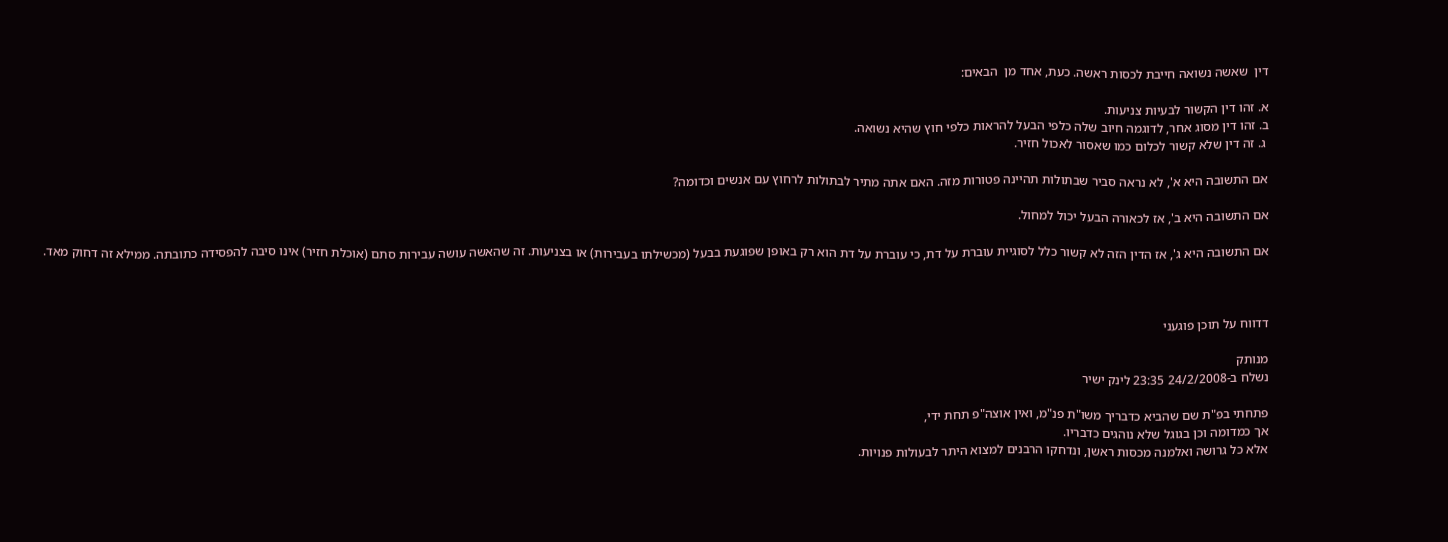דין  שאשה נשואה חייבת לכסות ראשה. כעת, אחד מן  הבאים:

א. זהו דין הקשור לבעיות צניעות.
ב. זהו דין מסוג אחר, לדוגמה חיוב שלה כלפי הבעל להראות כלפי חוץ שהיא נשואה.
 ג. זה דין שלא קשור לכלום כמו שאסור לאכול חזיר.

אם התשובה היא א', לא נראה סביר שבתולות תהיינה פטורות מזה. האם אתה מתיר לבתולות לרחוץ עם אנשים וכדומה?

אם התשובה היא ב', אז לכאורה הבעל יכול למחול.

אם התשובה היא ג', אז הדין הזה לא קשור כלל לסוגיית עוברת על דת, כי עוברת על דת הוא רק באופן שפוגעת בבעל (מכשילתו בעבירות) או בצניעות. זה שהאשה עושה עבירות סתם (אוכלת חזיר) אינו סיבה להפסידה כתובתה. ממילא זה דחוק מאד.



דדווח על תוכן פוגעני

מנותק
נשלח ב-24/2/2008 23:35 לינק ישיר

פתחתי בפ"ת שם שהביא כדבריך משו"ת פנ"מ, ואין אוצה"פ תחת ידי,
אך כמדומה וכן בגוגל שלא נוהגים כדבריו.
אלא כל גרושה ואלמנה מכסות ראשן, ונדחקו הרבנים למצוא היתר לבעולות פנויות.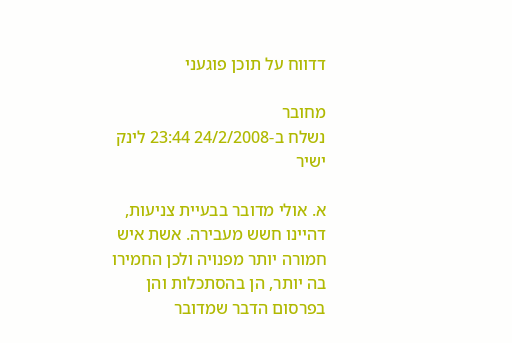דדווח על תוכן פוגעני

מחובר
נשלח ב-24/2/2008 23:44 לינק ישיר

א. אולי מדובר בבעיית צניעות, דהיינו חשש מעבירה. אשת איש חמורה יותר מפנויה ולכן החמירו בה יותר, הן בהסתכלות והן בפרסום הדבר שמדובר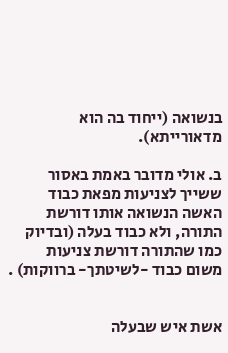בנשואה (ייחוד בה הוא מדאורייתא).

ב. אולי מדובר באמת באסור ששייך לצניעות מפאת כבוד האשה הנשואה אותו דורשת התורה, ולא כבוד בעלה (ובדיוק כמו שהתורה דורשת צניעות משום כבוד -לשיטתך- ברווקות) .


אשת איש שבעלה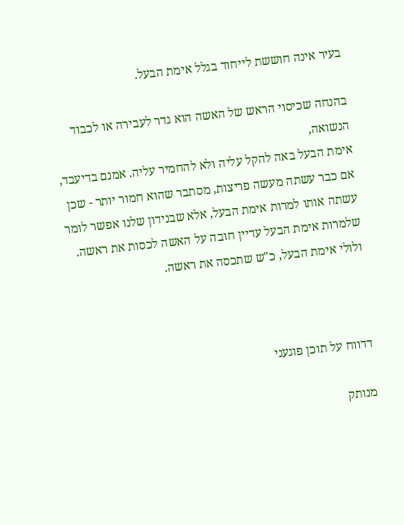בעיר אינה חוששת לייחוד בגלל אימת הבעל.

בהנחה שכיסוי הראש של האשה הוא גדר לעבירה או לכבוד הנשואה,
אימת הבעל באה להקל עליה ולא להחמיר עליה. אמנם בדיעבד, אם כבר עשתה מעשה פריצות, מסתבר שהוא חמור יותר - שכן עשתה אותו למרות אימת הבעל, אלא שבנידון שלנו אפשר לומר שלמרות אימת הבעל עדיין חובה על האשה לכסות את ראשה. ולולי אימת הבעל, כ"ש שתכסה את ראשה.



דדווח על תוכן פוגעני

מנותק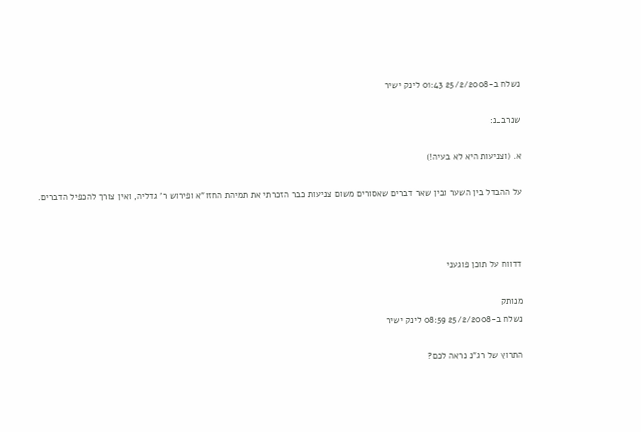נשלח ב-25/2/2008 01:43 לינק ישיר

שנרב_נ:

א. (וצניעות היא לא בעיה!)

על ההבדל בין השער ובין שאר דברים שאסורים משום צניעות כבר הזכרתי את תמיהת החזו"א ופירוש ר' גדליה, ואין צורך להכפיל הדברים.



דדווח על תוכן פוגעני

מנותק
נשלח ב-25/2/2008 08:59 לינק ישיר

התרוץ של רג"נ נראה לכם?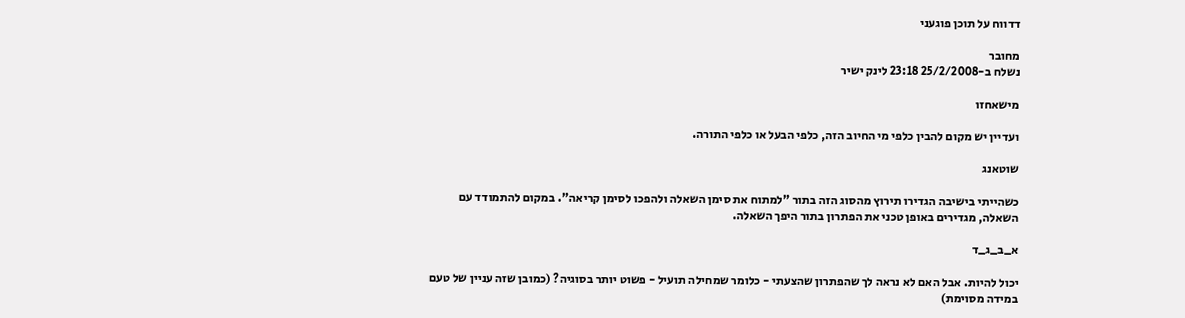דדווח על תוכן פוגעני

מחובר
נשלח ב-25/2/2008 23:18 לינק ישיר

מישאחזו

ועדיין יש מקום להבין כלפי מי החיוב הזה, כלפי הבעל או כלפי התורה.

שוטאנג

כשהייתי בישיבה הגדירו תירוץ מהסוג הזה בתור "למתוח את סימן השאלה ולהפכו לסימן קריאה". במקום להתמודד עם השאלה, מגדירים באופן טכני את הפתרון בתור היפך השאלה.

א_ב_ג_ד

יכול להיות. אבל האם לא נראה לך שהפתרון שהצעתי - כלומר שמחילה תועיל - פשוט יותר בסוגיה? (כמובן שזה עניין של טעם במידה מסוימת)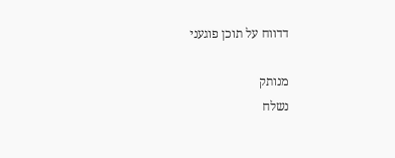דדווח על תוכן פוגעני

מנותק
נשלח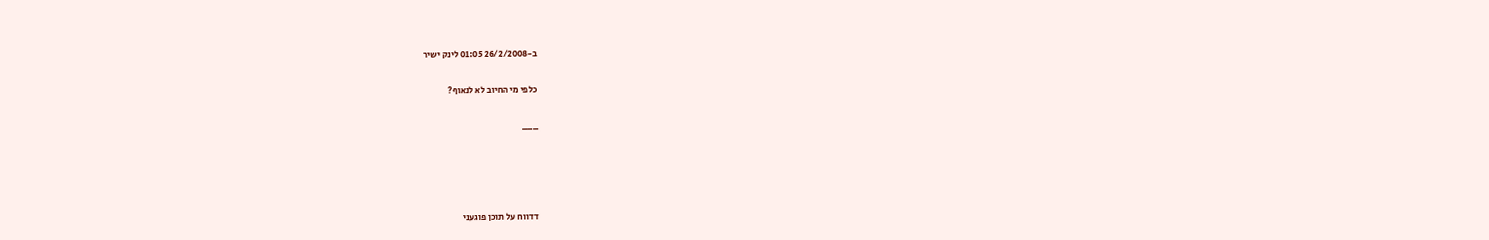ב-26/2/2008 01:05 לינק ישיר

כלפי מי החיוב לא לנאוף?

___




דדווח על תוכן פוגעני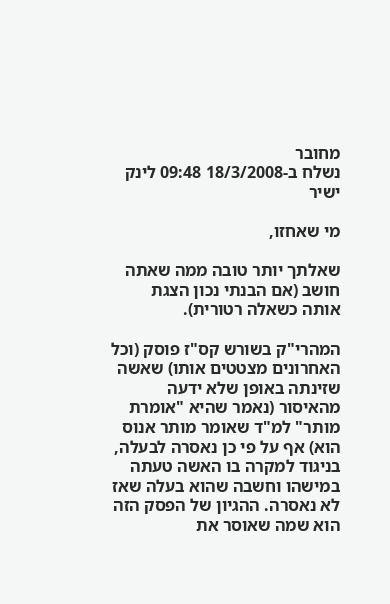מחובר
נשלח ב-18/3/2008 09:48 לינק ישיר

מי שאחזו,

שאלתך יותר טובה ממה שאתה חושב (אם הבנתי נכון הצגת אותה כשאלה רטורית).

המהרי"ק בשורש קס"ז פוסק (וכל האחרונים מצטטים אותו) שאשה שזינתה באופן שלא ידעה מהאיסור (נאמר שהיא "אומרת מותר" למ"ד שאומר מותר אנוס הוא) אף על פי כן נאסרה לבעלה, בניגוד למקרה בו האשה טעתה במישהו וחשבה שהוא בעלה שאז לא נאסרה. ההגיון של הפסק הזה הוא שמה שאוסר את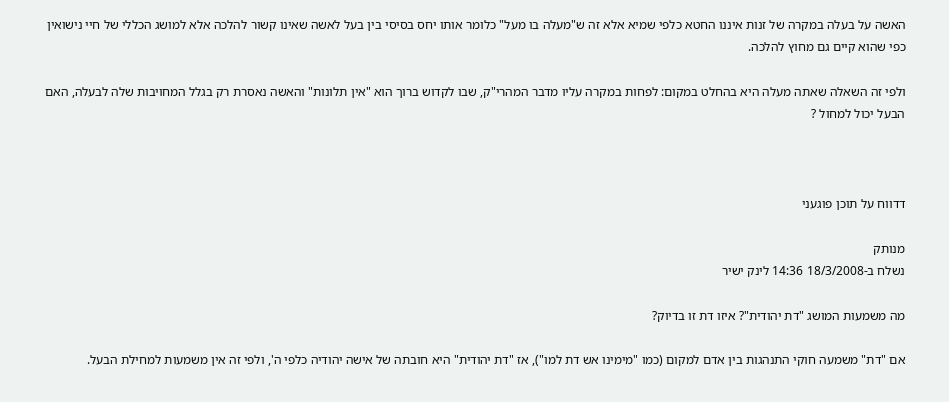האשה על בעלה במקרה של זנות איננו החטא כלפי שמיא אלא זה ש"מעלה בו מעל" כלומר אותו יחס בסיסי בין בעל לאשה שאינו קשור להלכה אלא למושג הכללי של חיי נישואין כפי שהוא קיים גם מחוץ להלכה.

ולפי זה השאלה שאתה מעלה היא בהחלט במקום: לפחות במקרה עליו מדבר המהרי"ק, שבו לקדוש ברוך הוא "אין תלונות" והאשה נאסרת רק בגלל המחויבות שלה לבעלה, האם הבעל יכול למחול ?



דדווח על תוכן פוגעני

מנותק
נשלח ב-18/3/2008 14:36 לינק ישיר

מה משמעות המושג "דת יהודית"? איזו דת זו בדיוק?

אם "דת" משמעה חוקי התנהגות בין אדם למקום (כמו "מימינו אש דת למו"), אז "דת יהודית" היא חובתה של אישה יהודיה כלפי ה', ולפי זה אין משמעות למחילת הבעל.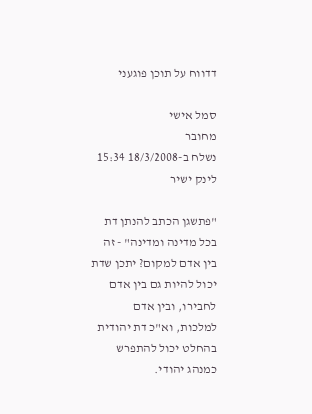דדווח על תוכן פוגעני

סמל אישי
מחובר
נשלח ב-18/3/2008 15:34 לינק ישיר

"פתשגן הכתב להנתן דת בכל מדינה ומדינה" - זה בין אדם למקום? יתכן שדת יכול להיות גם בין אדם לחבירו, ובין אדם למלכות, וא"כ דת יהודית בהחלט יכול להתפרש כמנהג יהודי.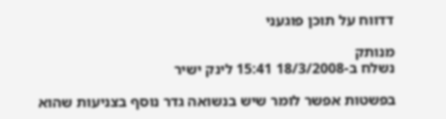דדווח על תוכן פוגעני

מנותק
נשלח ב-18/3/2008 15:41 לינק ישיר

בפשטות אפשר לומר שיש בנשואה גדר נוסף בצניעות שהוא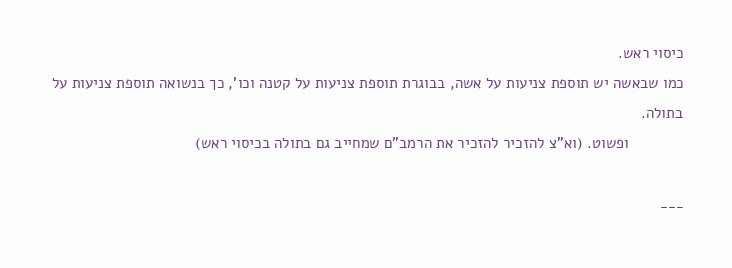כיסוי ראש.
כמו שבאשה יש תוספת צניעות על אשה, בבוגרת תוספת צניעות על קטנה וכו', כך בנשואה תוספת צניעות על בתולה.
             ופשוט. (וא"צ להזכיר להזכיר את הרמב"ם שמחייב גם בתולה בכיסוי ראש)

___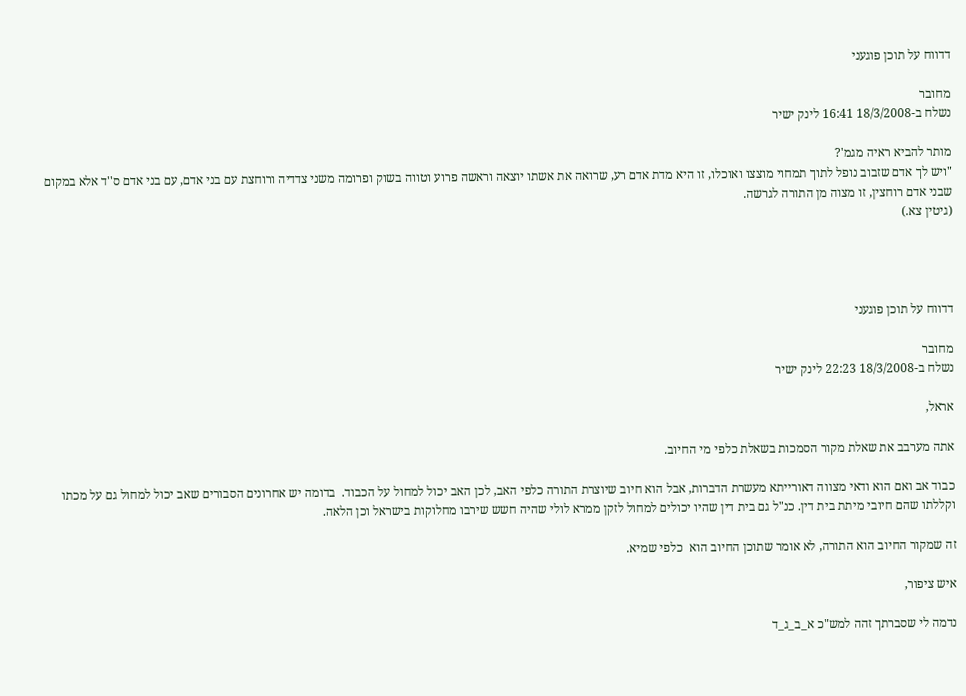דדווח על תוכן פוגעני

מחובר
נשלח ב-18/3/2008 16:41 לינק ישיר

מותר להביא ראיה מגמ'?
"ויש לך אדם שזבוב נופל לתוך תמחוי מוצצו ואוכלו, זו היא מדת אדם רע, שרואה את אשתו יוצאה וראשה פרוע וטווה בשוק ופרומה משני צדדיה ורוחצת עם בני אדם, עם בני אדם ס''ד אלא במקום שבני אדם רוחצין, זו מצוה מן התורה לגרשה.
(גיטין צא.)




דדווח על תוכן פוגעני

מחובר
נשלח ב-18/3/2008 22:23 לינק ישיר

אראל,

אתה מערבב את שאלת מקור הסמכות בשאלת כלפי מי החיוב.

כבוד אב ואם הוא ודאי מצווה דאורייתא מעשרת הדברות, אבל הוא חיוב שיוצרת התורה כלפי האב, לכן האב יכול למחול על הכבוד.  בדומה יש אחרונים הסבורים שאב יכול למחול גם על מכתו וקללתו שהם חיובי מיתת בית דין. כנ"ל גם בית דין שהיו יכולים למחול לזקן ממרא לולי שהיה חשש שירבו מחלוקות בישראל וכן הלאה.

זה שמקור החיוב הוא התורה, לא אומר שתוכן החיוב הוא  כלפי שמיא.

איש ציפור,

נדמה לי שסברתך זהה למש"כ א_ב_ג_ד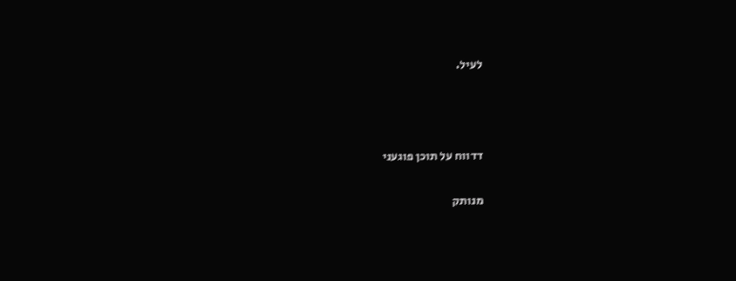לעיל.



דדווח על תוכן פוגעני

מנותק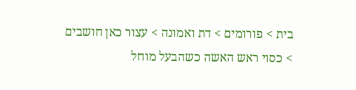בית > פורומים > דת ואמונה > עצור כאן חושבים > כסוי ראש האשה כשהבעל מוחל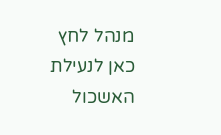מנהל לחץ כאן לנעילת האשכול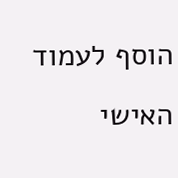הוסף לעמוד האישי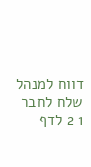דווח למנהל שלח לחבר
1 2 לדף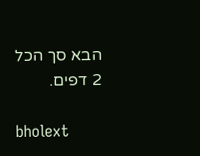הבא סך הכל 2 דפים.

bholext